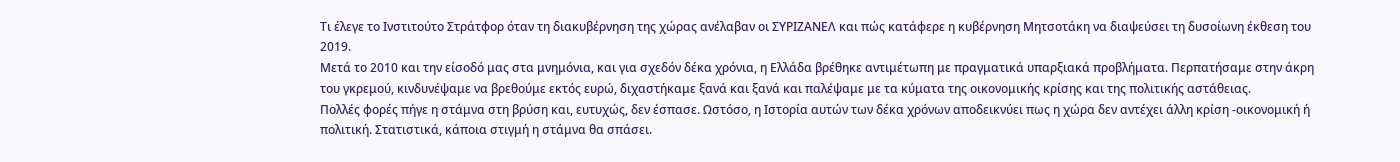Τι έλεγε το Ινστιτούτο Στράτφορ όταν τη διακυβέρνηση της χώρας ανέλαβαν οι ΣΥΡΙΖΑΝΕΛ και πώς κατάφερε η κυβέρνηση Μητσοτάκη να διαψεύσει τη δυσοίωνη έκθεση του 2019.
Μετά το 2010 και την είσοδό μας στα μνημόνια, και για σχεδόν δέκα χρόνια, η Ελλάδα βρέθηκε αντιμέτωπη με πραγματικά υπαρξιακά προβλήματα. Περπατήσαμε στην άκρη του γκρεμού, κινδυνέψαμε να βρεθούμε εκτός ευρώ, διχαστήκαμε ξανά και ξανά και παλέψαμε με τα κύματα της οικονομικής κρίσης και της πολιτικής αστάθειας.
Πολλές φορές πήγε η στάμνα στη βρύση και, ευτυχώς, δεν έσπασε. Ωστόσο, η Ιστορία αυτών των δέκα χρόνων αποδεικνύει πως η χώρα δεν αντέχει άλλη κρίση -οικονομική ή πολιτική. Στατιστικά, κάποια στιγμή η στάμνα θα σπάσει.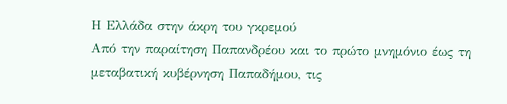Η Ελλάδα στην άκρη του γκρεμού
Από την παραίτηση Παπανδρέου και το πρώτο μνημόνιο έως τη μεταβατική κυβέρνηση Παπαδήμου, τις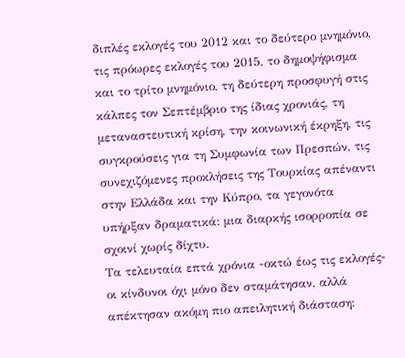διπλές εκλογές του 2012 και το δεύτερο μνημόνιο, τις πρόωρες εκλογές του 2015, το δημοψήφισμα και το τρίτο μνημόνιο, τη δεύτερη προσφυγή στις κάλπες τον Σεπτέμβριο της ίδιας χρονιάς, τη μεταναστευτική κρίση, την κοινωνική έκρηξη, τις συγκρούσεις για τη Συμφωνία των Πρεσπών, τις συνεχιζόμενες προκλήσεις της Τουρκίας απέναντι στην Ελλάδα και την Κύπρο, τα γεγονότα υπήρξαν δραματικά: μια διαρκής ισορροπία σε σχοινί χωρίς δίχτυ.
Τα τελευταία επτά χρόνια -οκτώ έως τις εκλογές- οι κίνδυνοι όχι μόνο δεν σταμάτησαν, αλλά απέκτησαν ακόμη πιο απειλητική διάσταση: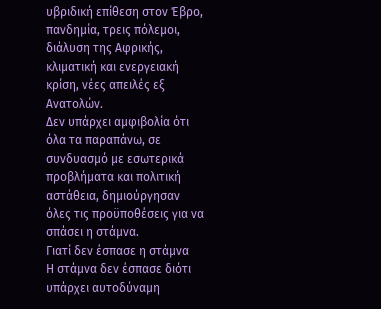υβριδική επίθεση στον Έβρο, πανδημία, τρεις πόλεμοι, διάλυση της Αφρικής, κλιματική και ενεργειακή κρίση, νέες απειλές εξ Ανατολών.
Δεν υπάρχει αμφιβολία ότι όλα τα παραπάνω, σε συνδυασμό με εσωτερικά προβλήματα και πολιτική αστάθεια, δημιούργησαν όλες τις προϋποθέσεις για να σπάσει η στάμνα.
Γιατί δεν έσπασε η στάμνα
Η στάμνα δεν έσπασε διότι υπάρχει αυτοδύναμη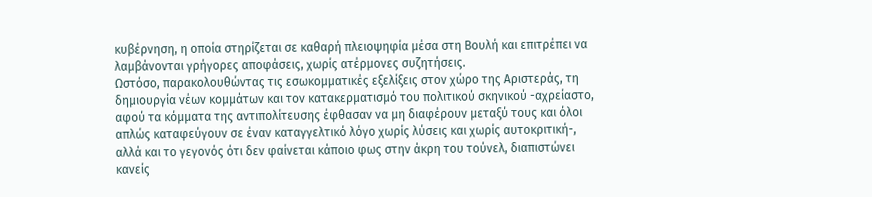κυβέρνηση, η οποία στηρίζεται σε καθαρή πλειοψηφία μέσα στη Βουλή και επιτρέπει να λαμβάνονται γρήγορες αποφάσεις, χωρίς ατέρμονες συζητήσεις.
Ωστόσο, παρακολουθώντας τις εσωκομματικές εξελίξεις στον χώρο της Αριστεράς, τη δημιουργία νέων κομμάτων και τον κατακερματισμό του πολιτικού σκηνικού -αχρείαστο, αφού τα κόμματα της αντιπολίτευσης έφθασαν να μη διαφέρουν μεταξύ τους και όλοι απλώς καταφεύγουν σε έναν καταγγελτικό λόγο χωρίς λύσεις και χωρίς αυτοκριτική-, αλλά και το γεγονός ότι δεν φαίνεται κάποιο φως στην άκρη του τούνελ, διαπιστώνει κανείς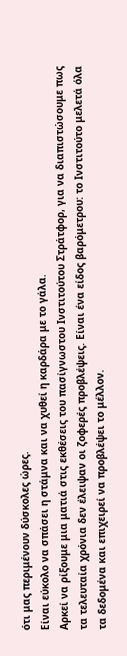ότι μας περιμένουν δύσκολες ώρες.
Είναι εύκολο να σπάσει η στάμνα και να χυθεί η καρδάρα με το γάλα.
Αρκεί να ρίξουμε μια ματιά στις εκθέσεις του πασίγνωστου Ινστιτούτου Στράτφορ, για να διαπιστώσουμε πως τα τελευταία χρόνια δεν έλειψαν οι ζοφερές προβλέψεις. Είναι ένα είδος βαρόμετρου: το Ινστιτούτο μελετά όλα τα δεδομένα και επιχειρεί να προβλέψει το μέλλον.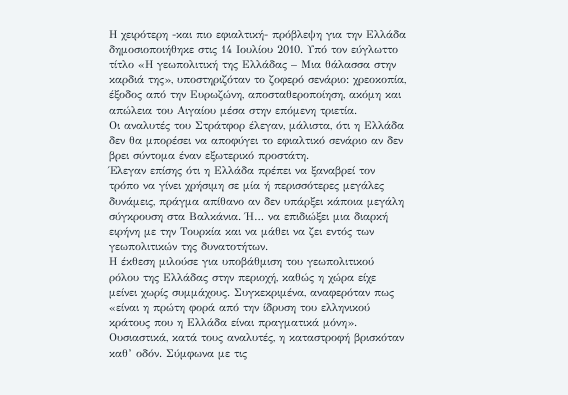Η χειρότερη -και πιο εφιαλτική- πρόβλεψη για την Ελλάδα δημοσιοποιήθηκε στις 14 Ιουλίου 2010. Υπό τον εύγλωττο τίτλο «Η γεωπολιτική της Ελλάδας – Μια θάλασσα στην καρδιά της», υποστηριζόταν το ζοφερό σενάριο: χρεοκοπία, έξοδος από την Ευρωζώνη, αποσταθεροποίηση, ακόμη και απώλεια του Αιγαίου μέσα στην επόμενη τριετία.
Οι αναλυτές του Στράτφορ έλεγαν, μάλιστα, ότι η Ελλάδα δεν θα μπορέσει να αποφύγει το εφιαλτικό σενάριο αν δεν βρει σύντομα έναν εξωτερικό προστάτη.
Έλεγαν επίσης ότι η Ελλάδα πρέπει να ξαναβρεί τον τρόπο να γίνει χρήσιμη σε μία ή περισσότερες μεγάλες δυνάμεις, πράγμα απίθανο αν δεν υπάρξει κάποια μεγάλη σύγκρουση στα Βαλκάνια. Ή… να επιδιώξει μια διαρκή ειρήνη με την Τουρκία και να μάθει να ζει εντός των γεωπολιτικών της δυνατοτήτων.
Η έκθεση μιλούσε για υποβάθμιση του γεωπολιτικού ρόλου της Ελλάδας στην περιοχή, καθώς η χώρα είχε μείνει χωρίς συμμάχους. Συγκεκριμένα, αναφερόταν πως «είναι η πρώτη φορά από την ίδρυση του ελληνικού κράτους που η Ελλάδα είναι πραγματικά μόνη».
Ουσιαστικά, κατά τους αναλυτές, η καταστροφή βρισκόταν καθ’ οδόν. Σύμφωνα με τις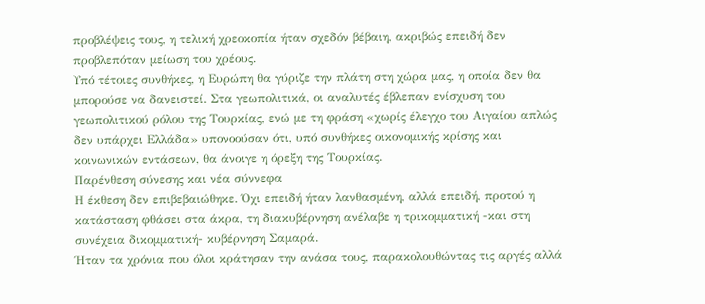προβλέψεις τους, η τελική χρεοκοπία ήταν σχεδόν βέβαιη, ακριβώς επειδή δεν προβλεπόταν μείωση του χρέους.
Υπό τέτοιες συνθήκες, η Ευρώπη θα γύριζε την πλάτη στη χώρα μας, η οποία δεν θα μπορούσε να δανειστεί. Στα γεωπολιτικά, οι αναλυτές έβλεπαν ενίσχυση του γεωπολιτικού ρόλου της Τουρκίας, ενώ με τη φράση «χωρίς έλεγχο του Αιγαίου απλώς δεν υπάρχει Ελλάδα» υπονοούσαν ότι, υπό συνθήκες οικονομικής κρίσης και κοινωνικών εντάσεων, θα άνοιγε η όρεξη της Τουρκίας.
Παρένθεση σύνεσης και νέα σύννεφα
Η έκθεση δεν επιβεβαιώθηκε. Όχι επειδή ήταν λανθασμένη, αλλά επειδή, προτού η κατάσταση φθάσει στα άκρα, τη διακυβέρνηση ανέλαβε η τρικομματική -και στη συνέχεια δικομματική- κυβέρνηση Σαμαρά.
Ήταν τα χρόνια που όλοι κράτησαν την ανάσα τους, παρακολουθώντας τις αργές αλλά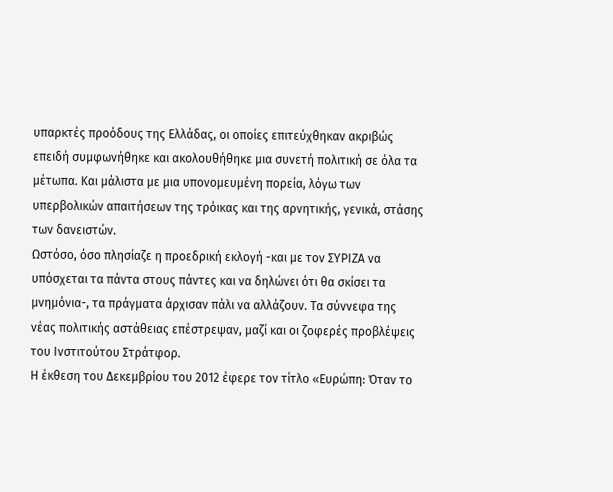υπαρκτές προόδους της Ελλάδας, οι οποίες επιτεύχθηκαν ακριβώς επειδή συμφωνήθηκε και ακολουθήθηκε μια συνετή πολιτική σε όλα τα μέτωπα. Και μάλιστα με μια υπονομευμένη πορεία, λόγω των υπερβολικών απαιτήσεων της τρόικας και της αρνητικής, γενικά, στάσης των δανειστών.
Ωστόσο, όσο πλησίαζε η προεδρική εκλογή -και με τον ΣΥΡΙΖΑ να υπόσχεται τα πάντα στους πάντες και να δηλώνει ότι θα σκίσει τα μνημόνια-, τα πράγματα άρχισαν πάλι να αλλάζουν. Τα σύννεφα της νέας πολιτικής αστάθειας επέστρεψαν, μαζί και οι ζοφερές προβλέψεις του Ινστιτούτου Στράτφορ.
Η έκθεση του Δεκεμβρίου του 2012 έφερε τον τίτλο «Ευρώπη: Όταν το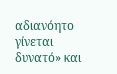αδιανόητο γίνεται δυνατό» και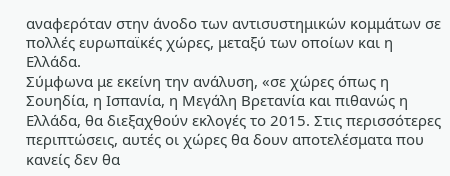αναφερόταν στην άνοδο των αντισυστημικών κομμάτων σε πολλές ευρωπαϊκές χώρες, μεταξύ των οποίων και η Ελλάδα.
Σύμφωνα με εκείνη την ανάλυση, «σε χώρες όπως η Σουηδία, η Ισπανία, η Μεγάλη Βρετανία και πιθανώς η Ελλάδα, θα διεξαχθούν εκλογές το 2015. Στις περισσότερες περιπτώσεις, αυτές οι χώρες θα δουν αποτελέσματα που κανείς δεν θα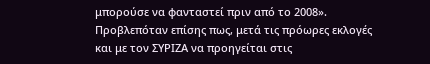μπορούσε να φανταστεί πριν από το 2008».
Προβλεπόταν επίσης πως, μετά τις πρόωρες εκλογές και με τον ΣΥΡΙΖΑ να προηγείται στις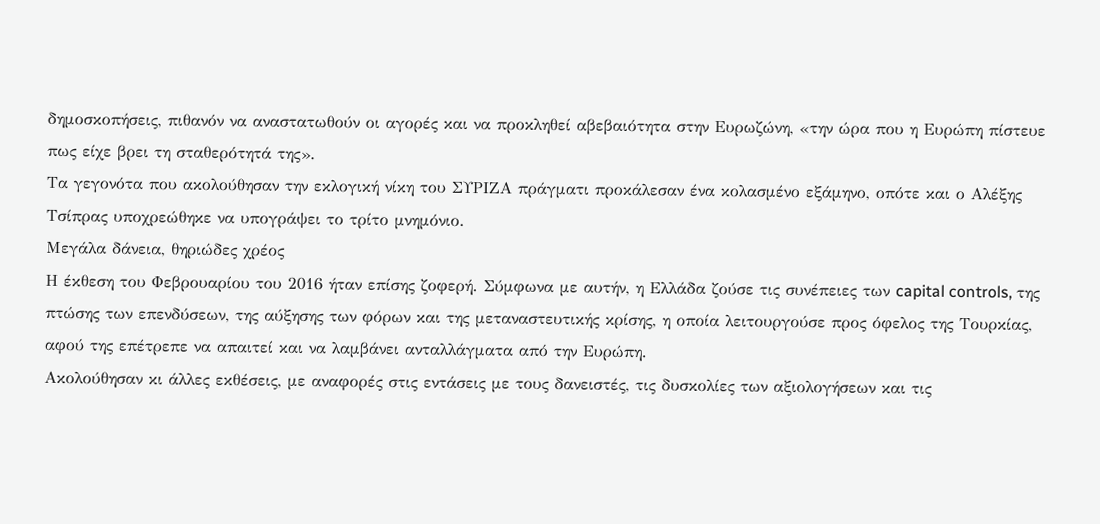δημοσκοπήσεις, πιθανόν να αναστατωθούν οι αγορές και να προκληθεί αβεβαιότητα στην Ευρωζώνη, «την ώρα που η Ευρώπη πίστευε πως είχε βρει τη σταθερότητά της».
Τα γεγονότα που ακολούθησαν την εκλογική νίκη του ΣΥΡΙΖΑ πράγματι προκάλεσαν ένα κολασμένο εξάμηνο, οπότε και ο Αλέξης Τσίπρας υποχρεώθηκε να υπογράψει το τρίτο μνημόνιο.
Μεγάλα δάνεια, θηριώδες χρέος
Η έκθεση του Φεβρουαρίου του 2016 ήταν επίσης ζοφερή. Σύμφωνα με αυτήν, η Ελλάδα ζούσε τις συνέπειες των capital controls, της πτώσης των επενδύσεων, της αύξησης των φόρων και της μεταναστευτικής κρίσης, η οποία λειτουργούσε προς όφελος της Τουρκίας, αφού της επέτρεπε να απαιτεί και να λαμβάνει ανταλλάγματα από την Ευρώπη.
Ακολούθησαν κι άλλες εκθέσεις, με αναφορές στις εντάσεις με τους δανειστές, τις δυσκολίες των αξιολογήσεων και τις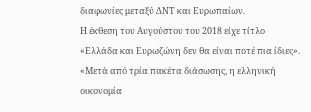διαφωνίες μεταξύ ΔΝΤ και Ευρωπαίων.
Η έκθεση του Αυγούστου του 2018 είχε τίτλο «Ελλάδα και Ευρωζώνη δεν θα είναι ποτέ πια ίδιες».
«Μετά από τρία πακέτα διάσωσης, η ελληνική οικονομία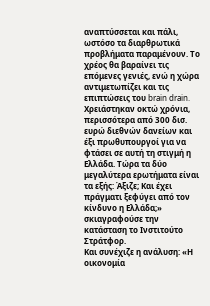αναπτύσσεται και πάλι, ωστόσο τα διαρθρωτικά προβλήματα παραμένουν. Το χρέος θα βαραίνει τις επόμενες γενιές, ενώ η χώρα αντιμετωπίζει και τις επιπτώσεις του brain drain. Χρειάστηκαν οκτώ χρόνια, περισσότερα από 300 δισ. ευρώ διεθνών δανείων και έξι πρωθυπουργοί για να φτάσει σε αυτή τη στιγμή η Ελλάδα. Τώρα τα δύο μεγαλύτερα ερωτήματα είναι τα εξής: Άξιζε; Και έχει πράγματι ξεφύγει από τον κίνδυνο η Ελλάδα;» σκιαγραφούσε την κατάσταση το Ινστιτούτο Στράτφορ.
Και συνέχιζε η ανάλυση: «Η οικονομία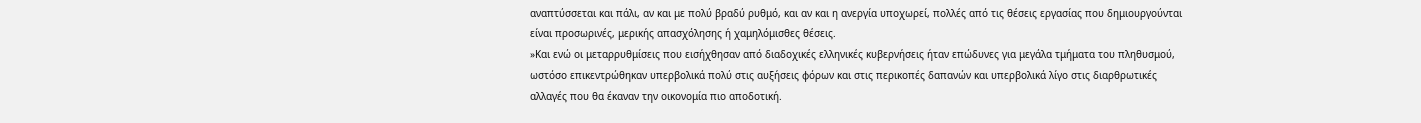αναπτύσσεται και πάλι, αν και με πολύ βραδύ ρυθμό, και αν και η ανεργία υποχωρεί, πολλές από τις θέσεις εργασίας που δημιουργούνται είναι προσωρινές, μερικής απασχόλησης ή χαμηλόμισθες θέσεις.
»Και ενώ οι μεταρρυθμίσεις που εισήχθησαν από διαδοχικές ελληνικές κυβερνήσεις ήταν επώδυνες για μεγάλα τμήματα του πληθυσμού, ωστόσο επικεντρώθηκαν υπερβολικά πολύ στις αυξήσεις φόρων και στις περικοπές δαπανών και υπερβολικά λίγο στις διαρθρωτικές αλλαγές που θα έκαναν την οικονομία πιο αποδοτική.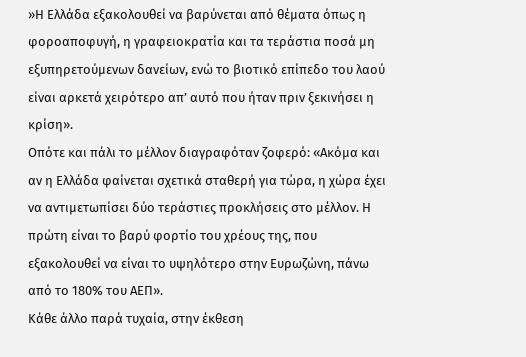»Η Ελλάδα εξακολουθεί να βαρύνεται από θέματα όπως η φοροαποφυγή, η γραφειοκρατία και τα τεράστια ποσά μη εξυπηρετούμενων δανείων, ενώ το βιοτικό επίπεδο του λαού είναι αρκετά χειρότερο απ’ αυτό που ήταν πριν ξεκινήσει η κρίση».
Οπότε και πάλι το μέλλον διαγραφόταν ζοφερό: «Ακόμα και αν η Ελλάδα φαίνεται σχετικά σταθερή για τώρα, η χώρα έχει να αντιμετωπίσει δύο τεράστιες προκλήσεις στο μέλλον. Η πρώτη είναι το βαρύ φορτίο του χρέους της, που εξακολουθεί να είναι το υψηλότερο στην Ευρωζώνη, πάνω από το 180% του ΑΕΠ».
Κάθε άλλο παρά τυχαία, στην έκθεση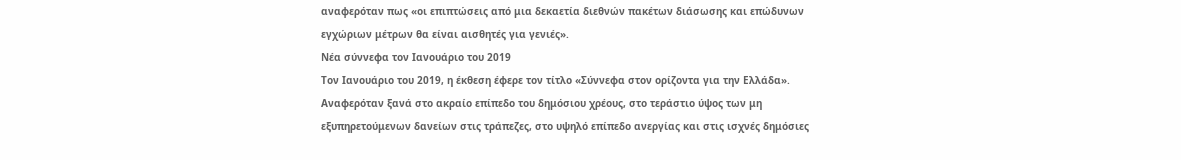αναφερόταν πως «οι επιπτώσεις από μια δεκαετία διεθνών πακέτων διάσωσης και επώδυνων εγχώριων μέτρων θα είναι αισθητές για γενιές».
Νέα σύννεφα τον Ιανουάριο του 2019
Τον Ιανουάριο του 2019, η έκθεση έφερε τον τίτλο «Σύννεφα στον ορίζοντα για την Ελλάδα». Αναφερόταν ξανά στο ακραίο επίπεδο του δημόσιου χρέους, στο τεράστιο ύψος των μη εξυπηρετούμενων δανείων στις τράπεζες, στο υψηλό επίπεδο ανεργίας και στις ισχνές δημόσιες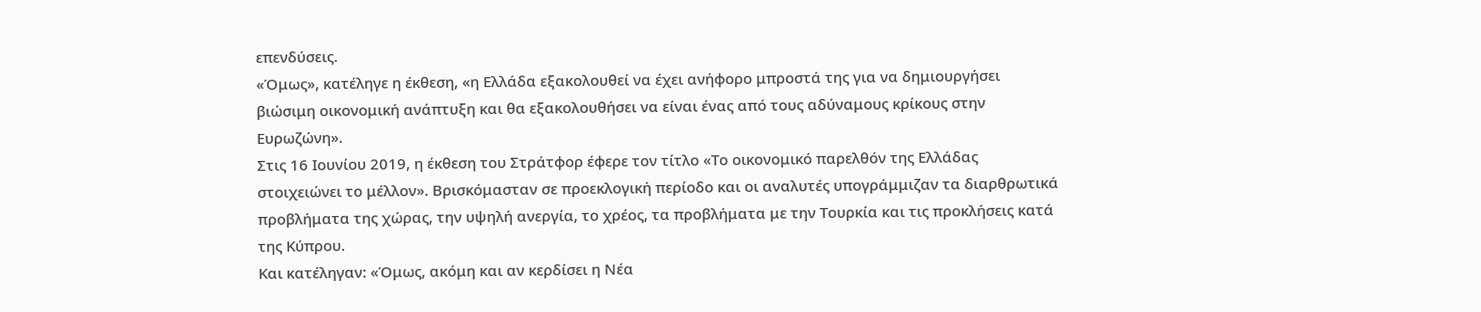επενδύσεις.
«Όμως», κατέληγε η έκθεση, «η Ελλάδα εξακολουθεί να έχει ανήφορο μπροστά της για να δημιουργήσει βιώσιμη οικονομική ανάπτυξη και θα εξακολουθήσει να είναι ένας από τους αδύναμους κρίκους στην Ευρωζώνη».
Στις 16 Ιουνίου 2019, η έκθεση του Στράτφορ έφερε τον τίτλο «Το οικονομικό παρελθόν της Ελλάδας στοιχειώνει το μέλλον». Βρισκόμασταν σε προεκλογική περίοδο και οι αναλυτές υπογράμμιζαν τα διαρθρωτικά προβλήματα της χώρας, την υψηλή ανεργία, το χρέος, τα προβλήματα με την Τουρκία και τις προκλήσεις κατά της Κύπρου.
Και κατέληγαν: «Όμως, ακόμη και αν κερδίσει η Νέα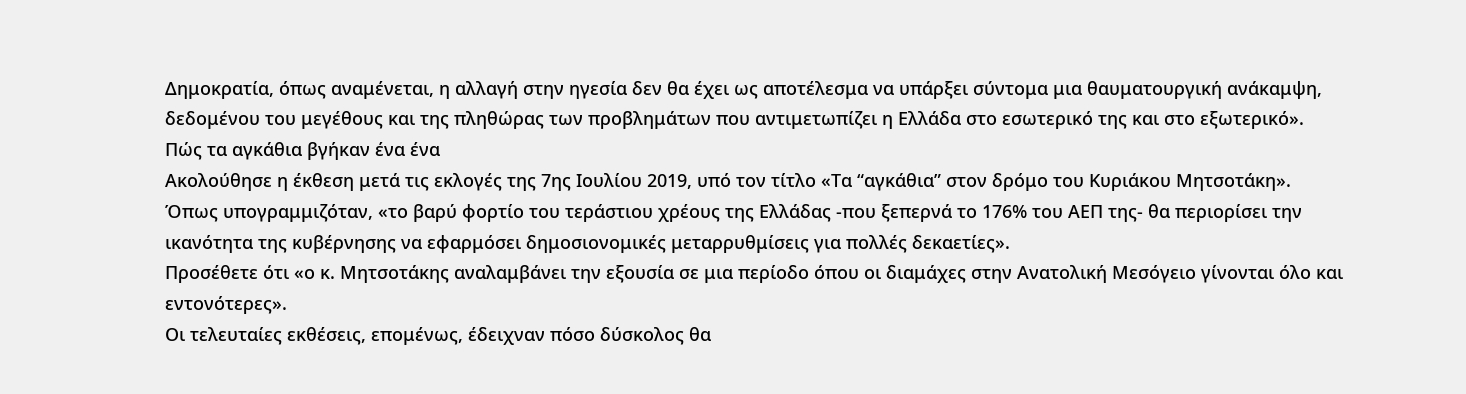Δημοκρατία, όπως αναμένεται, η αλλαγή στην ηγεσία δεν θα έχει ως αποτέλεσμα να υπάρξει σύντομα μια θαυματουργική ανάκαμψη, δεδομένου του μεγέθους και της πληθώρας των προβλημάτων που αντιμετωπίζει η Ελλάδα στο εσωτερικό της και στο εξωτερικό».
Πώς τα αγκάθια βγήκαν ένα ένα
Ακολούθησε η έκθεση μετά τις εκλογές της 7ης Ιουλίου 2019, υπό τον τίτλο «Τα “αγκάθια” στον δρόμο του Κυριάκου Μητσοτάκη».
Όπως υπογραμμιζόταν, «το βαρύ φορτίο του τεράστιου χρέους της Ελλάδας -που ξεπερνά το 176% του ΑΕΠ της- θα περιορίσει την ικανότητα της κυβέρνησης να εφαρμόσει δημοσιονομικές μεταρρυθμίσεις για πολλές δεκαετίες».
Προσέθετε ότι «ο κ. Μητσοτάκης αναλαμβάνει την εξουσία σε μια περίοδο όπου οι διαμάχες στην Ανατολική Μεσόγειο γίνονται όλο και εντονότερες».
Οι τελευταίες εκθέσεις, επομένως, έδειχναν πόσο δύσκολος θα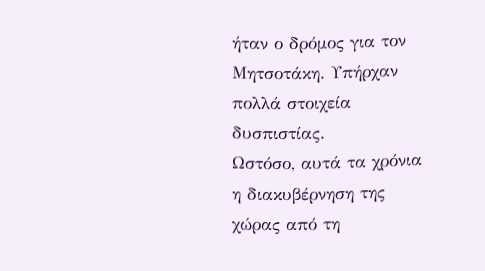ήταν ο δρόμος για τον Μητσοτάκη. Υπήρχαν πολλά στοιχεία δυσπιστίας.
Ωστόσο, αυτά τα χρόνια η διακυβέρνηση της χώρας από τη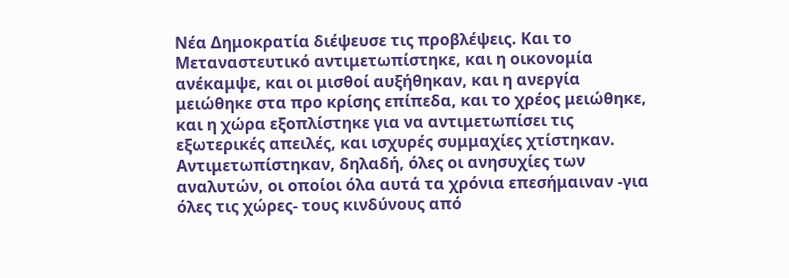Νέα Δημοκρατία διέψευσε τις προβλέψεις. Και το Μεταναστευτικό αντιμετωπίστηκε, και η οικονομία ανέκαμψε, και οι μισθοί αυξήθηκαν, και η ανεργία μειώθηκε στα προ κρίσης επίπεδα, και το χρέος μειώθηκε, και η χώρα εξοπλίστηκε για να αντιμετωπίσει τις εξωτερικές απειλές, και ισχυρές συμμαχίες χτίστηκαν.
Αντιμετωπίστηκαν, δηλαδή, όλες οι ανησυχίες των αναλυτών, οι οποίοι όλα αυτά τα χρόνια επεσήμαιναν -για όλες τις χώρες- τους κινδύνους από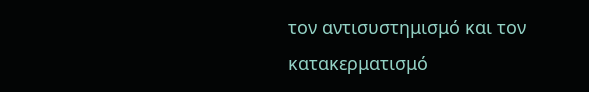τον αντισυστημισμό και τον κατακερματισμό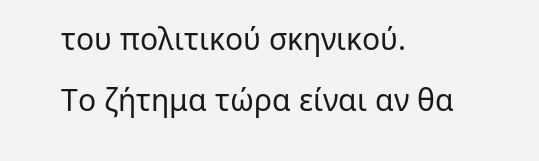του πολιτικού σκηνικού.
Το ζήτημα τώρα είναι αν θα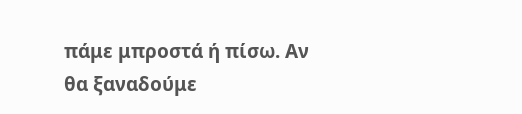πάμε μπροστά ή πίσω. Αν θα ξαναδούμε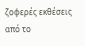ζοφερές εκθέσεις από το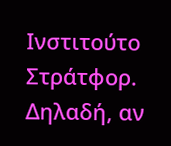Ινστιτούτο Στράτφορ. Δηλαδή, αν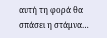αυτή τη φορά θα σπάσει η στάμνα…